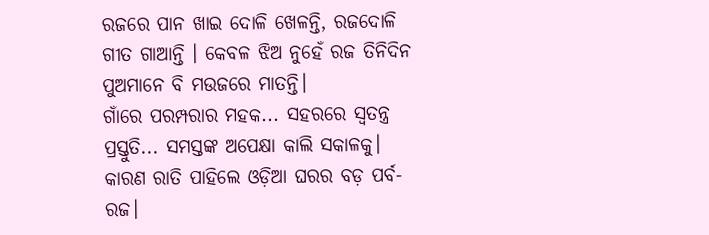ରଜରେ ପାନ ଖାଇ ଦୋଳି ଖେଳନ୍ତି, ରଜଦୋଳି ଗୀତ ଗାଆନ୍ତି । କେବଳ ଝିଅ ନୁହେଁ ରଜ ତିନିଦିନ ପୁଅମାନେ ବି ମଉଜରେ ମାତନ୍ତି।
ଗାଁରେ ପରମ୍ପରାର ମହକ... ସହରରେ ସ୍ୱତନ୍ତ୍ର ପ୍ରସ୍ତୁତି... ସମସ୍ତଙ୍କ ଅପେକ୍ଷା କାଲି ସକାଳକୁ। କାରଣ ରାତି ପାହିଲେ ଓଡ଼ିଆ ଘରର ବଡ଼ ପର୍ବ- ରଜ।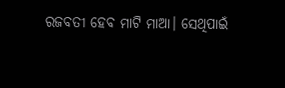ରଜବତୀ ହେବ ମାଟି ମାଆ। ସେଥିପାଇଁ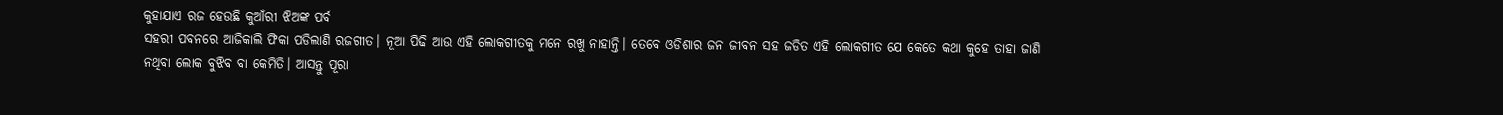କୁହାଯାଏ ରଜ ହେଉଛି କୁଆଁରୀ ଝିଅଙ୍କ ପର୍ବ
ସହରୀ ପବନରେ ଆଜିକାଲି ଫିକା ପଡିଲାଣି ରଜଗୀତ। ନୂଆ ପିଢି ଆଉ ଏହି ଲୋକଗୀତକୁ ମନେ ରଖୁ ନାହାନ୍ତି। ତେବେ ଓଡିଶାର ଜନ ଜୀବନ ସହ ଜଡିତ ଏହି ଲୋକଗୀତ ଯେ କେତେ କଥା କୁହେ ତାହା ଜାଣି ନଥିବା ଲୋକ ବୁଝିବ ବା କେମିତି। ଆସନ୍ତୁ ପୂରା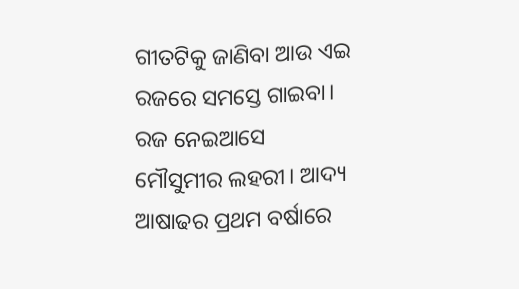ଗୀତଟିକୁ ଜାଣିବା ଆଉ ଏଇ ରଜରେ ସମସ୍ତେ ଗାଇବା।
ରଜ ନେଇଆସେ ମୌସୁମୀର ଲହରୀ। ଆଦ୍ୟ ଆଷାଢର ପ୍ରଥମ ବର୍ଷାରେ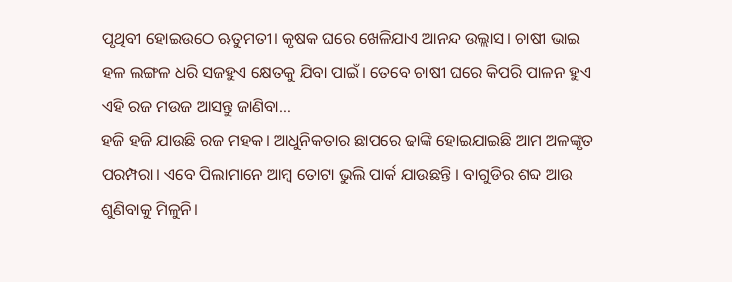ପୃଥିବୀ ହୋଇଉଠେ ଋତୁମତୀ। କୃଷକ ଘରେ ଖେଳିଯାଏ ଆନନ୍ଦ ଉଲ୍ଲାସ। ଚାଷୀ ଭାଇ ହଳ ଲଙ୍ଗଳ ଧରି ସଜହୁଏ କ୍ଷେତକୁ ଯିବା ପାଇଁ। ତେବେ ଚାଷୀ ଘରେ କିପରି ପାଳନ ହୁଏ ଏହି ରଜ ମଉଜ ଆସନ୍ତୁ ଜାଣିବା…
ହଜି ହଜି ଯାଉଛି ରଜ ମହକ। ଆଧୁନିକତାର ଛାପରେ ଢାଙ୍କି ହୋଇଯାଇଛି ଆମ ଅଳଙ୍କୃତ ପରମ୍ପରା। ଏବେ ପିଲାମାନେ ଆମ୍ବ ତୋଟା ଭୁଲି ପାର୍କ ଯାଉଛନ୍ତି । ବାଗୁଡିର ଶବ୍ଦ ଆଉ ଶୁଣିବାକୁ ମିଳୁନି।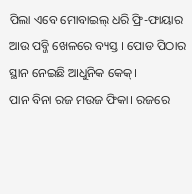ପିଲା ଏବେ ମୋବାଇଲ୍ ଧରି ଫ୍ରି-ଫାୟାର ଆଉ ପବ୍ଜି ଖେଳରେ ବ୍ୟସ୍ତ । ପୋଡ ପିଠାର ସ୍ଥାନ ନେଇଛି ଆଧୁନିକ କେକ୍।
ପାନ ବିନା ରଜ ମଉଜ ଫିକା। ରଜରେ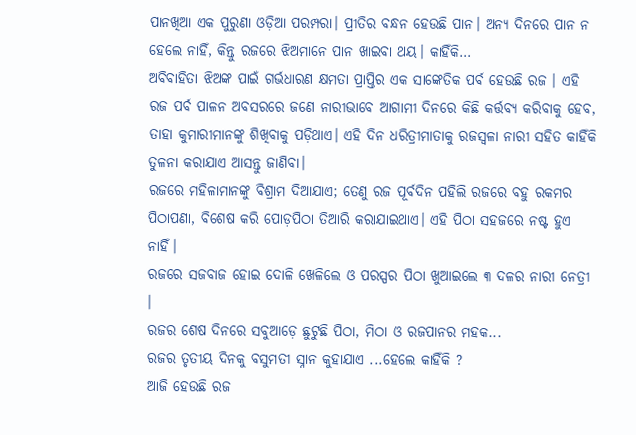ପାନଖିଆ ଏକ ପୁରୁଣା ଓଡ଼ିଆ ପରମ୍ପରା। ପ୍ରୀତିର ବନ୍ଧନ ହେଉଛି ପାନ। ଅନ୍ୟ ଦିନରେ ପାନ ନ ହେଲେ ନାହିଁ, କିନ୍ତୁ ରଜରେ ଝିଅମାନେ ପାନ ଖାଇବା ଥୟ। କାହିଁକି…
ଅବିବାହିତା ଝିଅଙ୍କ ପାଇଁ ଗର୍ଭଧାରଣ କ୍ଷମତା ପ୍ରାପ୍ତିର ଏକ ସାଙ୍କେତିକ ପର୍ବ ହେଉଛି ରଜ । ଏହି ରଜ ପର୍ବ ପାଳନ ଅବସରରେ ଜଣେ ନାରୀଭାବେ ଆଗାମୀ ଦିନରେ କିଛି କର୍ତ୍ତବ୍ୟ କରିବାକୁ ହେବ, ତାହା କୁମାରୀମାନଙ୍କୁ ଶିଖିବାକୁ ପଡ଼ିଥାଏ। ଏହି ଦିନ ଧରିତ୍ରୀମାତାକୁ ରଜସ୍ୱଳା ନାରୀ ସହିତ କାହିଁକି ତୁଳନା କରାଯାଏ ଆସନ୍ତୁ ଜାଣିବା।
ରଜରେ ମହିଳାମାନଙ୍କୁ ବିଶ୍ରାମ ଦିଆଯାଏ; ତେଣୁ ରଜ ପୂର୍ବଦିନ ପହିଲି ରଜରେ ବହୁ ରକମର ପିଠାପଣା, ବିଶେଷ କରି ପୋଡ଼ପିଠା ତିଆରି କରାଯାଇଥାଏ। ଏହି ପିଠା ସହଜରେ ନଷ୍ଟ ହୁଏ ନାହିଁ।
ରଜରେ ସଜବାଜ ହୋଇ ଦୋଳି ଖେଳିଲେ ଓ ପରସ୍ପର ପିଠା ଖୁଆଇଲେ ୩ ଦଳର ନାରୀ ନେତ୍ରୀ ।
ରଜର ଶେଷ ଦିନରେ ସବୁଆଡ଼େ ଛୁଟୁଛି ପିଠା, ମିଠା ଓ ରଜପାନର ମହକ...
ରଜର ତୃତୀୟ ଦିନକୁ ବସୁମତୀ ସ୍ନାନ କୁହାଯାଏ ...ହେଲେ କାହିଁକି ?
ଆଜି ହେଉଛି ରଜ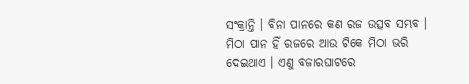ସଂକ୍ରାନ୍ତି । ବିନା ପାନରେ କଣ ରଜ ଉତ୍ସବ ସମ୍ଭବ । ମିଠା ପାନ ହିଁ ରଜରେ ଆଉ ଟିକେ ମିଠା ଭରି ଦେଇଥାଏ । ଏଣୁ ବଜାରଘାଟରେ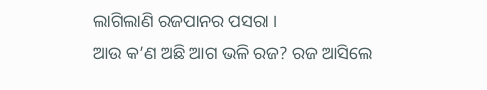ଲାଗିଲାଣି ରଜପାନର ପସରା ।
ଆଉ କ’ଣ ଅଛି ଆଗ ଭଳି ରଜ? ରଜ ଆସିଲେ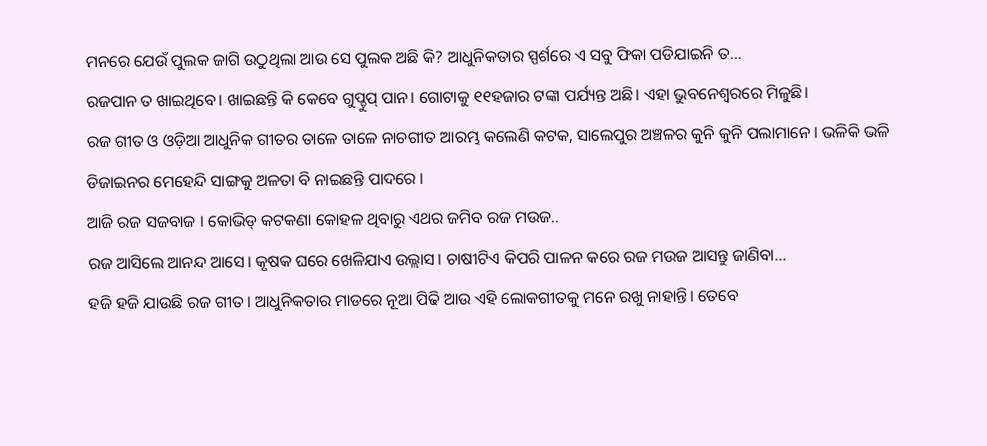ମନରେ ଯେଉଁ ପୁଲକ ଜାଗି ଉଠୁଥିଲା ଆଉ ସେ ପୁଲକ ଅଛି କି? ଆଧୁନିକତାର ସ୍ପର୍ଶରେ ଏ ସବୁ ଫିକା ପଡିଯାଇନି ତ…
ରଜପାନ ତ ଖାଇଥିବେ। ଖାଇଛନ୍ତି କି କେବେ ଗୁପ୍ଚୁପ୍ ପାନ। ଗୋଟାକୁ ୧୧ହଜାର ଟଙ୍କା ପର୍ଯ୍ୟନ୍ତ ଅଛି। ଏହା ଭୁବନେଶ୍ୱରରେ ମିଳୁଛି।
ରଜ ଗୀତ ଓ ଓଡ଼ିଆ ଆଧୁନିକ ଗୀତର ତାଳେ ତାଳେ ନାଚଗୀତ ଆରମ୍ଭ କଲେଣି କଟକ, ସାଲେପୁର ଅଞ୍ଚଳର କୁନି କୁନି ପଲାମାନେ । ଭଳିକି ଭଳି ଡିଜାଇନର ମେହେନ୍ଦି ସାଙ୍ଗକୁ ଅଳତା ବି ନାଇଛନ୍ତି ପାଦରେ ।
ଆଜି ରଜ ସଜବାଜ । କୋଭିଡ୍ କଟକଣା କୋହଳ ଥିବାରୁ ଏଥର ଜମିବ ରଜ ମଉଜ..
ରଜ ଆସିଲେ ଆନନ୍ଦ ଆସେ। କୃଷକ ଘରେ ଖେଳିଯାଏ ଉଲ୍ଲାସ। ଚାଷୀଟିଏ କିପରି ପାଳନ କରେ ରଜ ମଉଜ ଆସନ୍ତୁ ଜାଣିବା…
ହଜି ହଜି ଯାଉଛି ରଜ ଗୀତ। ଆଧୁନିକତାର ମାଡରେ ନୂଆ ପିଢି ଆଉ ଏହି ଲୋକଗୀତକୁ ମନେ ରଖୁ ନାହାନ୍ତି। ତେବେ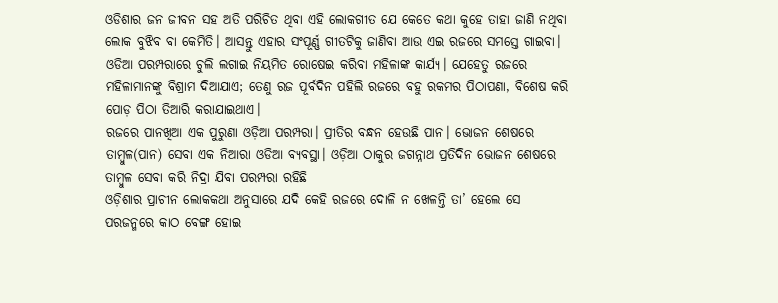ଓଡିଶାର ଜନ ଜୀବନ ସହ ଅତି ପରିଚିତ ଥିବା ଏହି ଲୋକଗୀତ ଯେ କେତେ କଥା କୁହେ ତାହା ଜାଣି ନଥିବା ଲୋକ ବୁଝିବ ବା କେମିତି। ଆସନ୍ତୁ ଏହାର ସଂପୂର୍ଣ୍ଣ ଗୀତଟିକୁ ଜାଣିବା ଆଉ ଏଇ ରଜରେ ସମସ୍ତେ ଗାଇବା।
ଓଡିଆ ପରମ୍ପରାରେ ଚୁଲି ଲଗାଇ ନିୟମିତ ରୋଷେଇ କରିବା ମହିଳାଙ୍କ କାର୍ଯ୍ୟ। ଯେହେତୁ ରଜରେ ମହିଳାମାନଙ୍କୁ ବିଶ୍ରାମ ଦିଆଯାଏ; ତେଣୁ ରଜ ପୂର୍ବଦିନ ପହିଲି ରଜରେ ବହୁ ରକମର ପିଠାପଣା, ବିଶେଷ କରି ପୋଡ଼ ପିଠା ତିଆରି କରାଯାଇଥାଏ।
ରଜରେ ପାନଖିଆ ଏକ ପୁରୁଣା ଓଡ଼ିଆ ପରମ୍ପରା। ପ୍ରୀତିର ବନ୍ଧନ ହେଉଛି ପାନ। ଭୋଜନ ଶେଷରେ ତାମ୍ବୁଳ(ପାନ) ସେବା ଏକ ନିଆରା ଓଡିଆ ବ୍ୟବସ୍ଥା। ଓଡ଼ିଆ ଠାକୁର ଜଗନ୍ନାଥ ପ୍ରତିଦିନ ଭୋଜନ ଶେଷରେ ତାମ୍ବୁଳ ସେବା କରି ନିଦ୍ରା ଯିବା ପରମ୍ପରା ରହିଛି
ଓଡ଼ିଶାର ପ୍ରାଚୀନ ଲୋକକଥା ଅନୁସାରେ ଯଦି କେହି ରଜରେ ଦୋଳି ନ ଖେଳନ୍ତି ତା’ ହେଲେ ସେ ପରଜନ୍ମରେ କାଠ ବେଙ୍ଗ ହୋଇ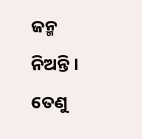ଜନ୍ମ ନିଅନ୍ତି। ତେଣୁ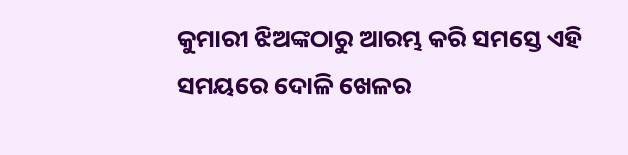କୁମାରୀ ଝିଅଙ୍କଠାରୁ ଆରମ୍ଭ କରି ସମସ୍ତେ ଏହି ସମୟରେ ଦୋଳି ଖେଳର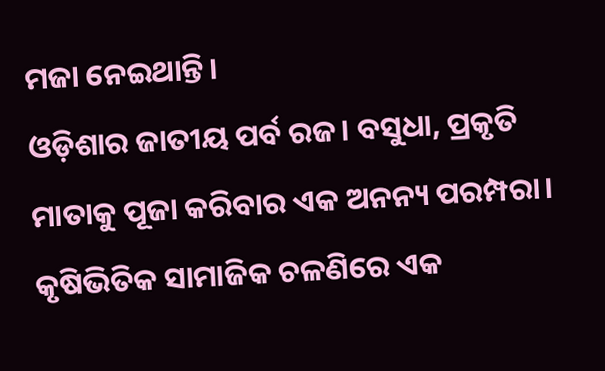ମଜା ନେଇଥାନ୍ତି।
ଓଡ଼ିଶାର ଜାତୀୟ ପର୍ବ ରଜ। ବସୁଧା, ପ୍ରକୃତି ମାତାକୁ ପୂଜା କରିବାର ଏକ ଅନନ୍ୟ ପରମ୍ପରା। କୃଷିଭିତିକ ସାମାଜିକ ଚଳଣିରେ ଏକ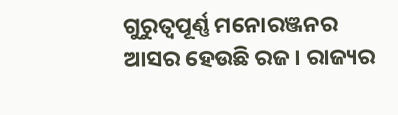ଗୁରୁତ୍ୱପୂର୍ଣ୍ଣ ମନୋରଞ୍ଜନର ଆସର ହେଉଛି ରଜ। ରାଜ୍ୟର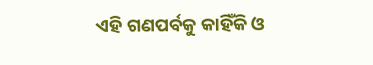ଏହି ଗଣପର୍ବକୁ କାହିଁକି ଓ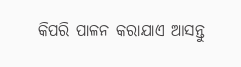କିପରି ପାଳନ କରାଯାଏ ଆସନ୍ତୁ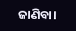ଜାଣିବା।